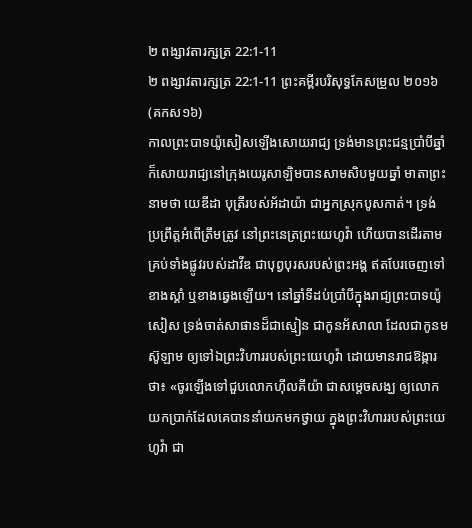២ ពង្សាវតារក្សត្រ 22:1-11
២ ពង្សាវតារក្សត្រ 22:1-11 ព្រះគម្ពីរបរិសុទ្ធកែសម្រួល ២០១៦ (គកស១៦)
កាលព្រះបាទយ៉ូសៀសឡើងសោយរាជ្យ ទ្រង់មានព្រះជន្មប្រាំបីឆ្នាំ ក៏សោយរាជ្យនៅក្រុងយេរូសាឡិមបានសាមសិបមួយឆ្នាំ មាតាព្រះនាមថា យេឌីដា បុត្រីរបស់អ័ដាយ៉ា ជាអ្នកស្រុកបូសកាត់។ ទ្រង់ប្រព្រឹត្តអំពើត្រឹមត្រូវ នៅព្រះនេត្រព្រះយេហូវ៉ា ហើយបានដើរតាមគ្រប់ទាំងផ្លូវរបស់ដាវីឌ ជាបុព្វបុរសរបស់ព្រះអង្គ ឥតបែរចេញទៅខាងស្តាំ ឬខាងឆ្វេងឡើយ។ នៅឆ្នាំទីដប់ប្រាំបីក្នុងរាជ្យព្រះបាទយ៉ូសៀស ទ្រង់ចាត់សាផានដ៏ជាស្មៀន ជាកូនអ័សាលា ដែលជាកូនមស៊ូឡាម ឲ្យទៅឯព្រះវិហាររបស់ព្រះយេហូវ៉ា ដោយមានរាជឱង្ការថា៖ «ចូរឡើងទៅជួបលោកហ៊ីលគីយ៉ា ជាសម្ដេចសង្ឃ ឲ្យលោកយកប្រាក់ដែលគេបាននាំយកមកថ្វាយ ក្នុងព្រះវិហាររបស់ព្រះយេហូវ៉ា ជា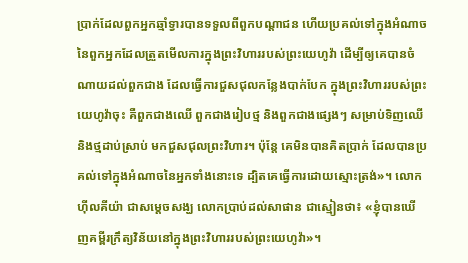ប្រាក់ដែលពួកអ្នកឆ្មាំទ្វារបានទទួលពីពួកបណ្ដាជន ហើយប្រគល់ទៅក្នុងអំណាចនៃពួកអ្នកដែលត្រួតមើលការក្នុងព្រះវិហាររបស់ព្រះយេហូវ៉ា ដើម្បីឲ្យគេបានចំណាយដល់ពួកជាង ដែលធ្វើការជួសជុលកន្លែងបាក់បែក ក្នុងព្រះវិហាររបស់ព្រះយេហូវ៉ាចុះ គឺពួកជាងឈើ ពួកជាងរៀបថ្ម និងពួកជាងផ្សេងៗ សម្រាប់ទិញឈើ និងថ្មដាប់ស្រាប់ មកជួសជុលព្រះវិហារ។ ប៉ុន្តែ គេមិនបានគិតប្រាក់ ដែលបានប្រគល់ទៅក្នុងអំណាចនៃអ្នកទាំងនោះទេ ដ្បិតគេធ្វើការដោយស្មោះត្រង់»។ លោកហ៊ីលគីយ៉ា ជាសម្ដេចសង្ឃ លោកប្រាប់ដល់សាផាន ជាស្មៀនថា៖ «ខ្ញុំបានឃើញគម្ពីរក្រឹត្យវិន័យនៅក្នុងព្រះវិហាររបស់ព្រះយេហូវ៉ា»។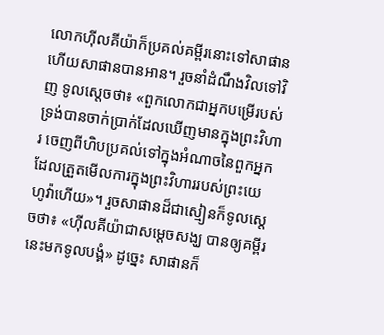លោកហ៊ីលគីយ៉ាក៏ប្រគល់គម្ពីរនោះទៅសាផាន ហើយសាផានបានអាន។ រួចនាំដំណឹងវិលទៅវិញ ទូលស្តេចថា៖ «ពួកលោកជាអ្នកបម្រើរបស់ទ្រង់បានចាក់ប្រាក់ដែលឃើញមានក្នុងព្រះវិហារ ចេញពីហិបប្រគល់ទៅក្នុងអំណាចនៃពួកអ្នកដែលត្រួតមើលការក្នុងព្រះវិហាររបស់ព្រះយេហូវ៉ាហើយ»។ រួចសាផានដ៏ជាស្មៀនក៏ទូលស្តេចថា៖ «ហ៊ីលគីយ៉ាជាសម្ដេចសង្ឃ បានឲ្យគម្ពីរនេះមកទូលបង្គំ» ដូច្នេះ សាផានក៏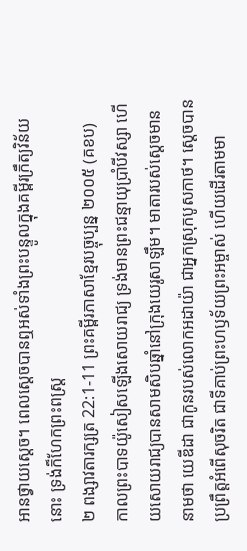អានថ្វាយស្តេច។ ពេលស្ដេចបានឮអស់ទាំងព្រះបន្ទូលក្នុងគម្ពីរក្រឹត្យវិន័យនោះ ទ្រង់ក៏ហែកព្រះពស្ត្រ
២ ពង្សាវតារក្សត្រ 22:1-11 ព្រះគម្ពីរភាសាខ្មែរបច្ចុប្បន្ន ២០០៥ (គខប)
កាលព្រះបាទយ៉ូសៀសឡើងសោយរាជ្យ ទ្រង់មានព្រះជន្មាយុប្រាំបីវស្សា ហើយសោយរាជ្យបានសាមសិបឆ្នាំនៅក្រុងយេរូសាឡឹម។ មាតារបស់ស្ដេចមាននាមថា យេឌីដា ជាកូនរបស់លោកអដាយ៉ា ជាអ្នកស្រុកបូសកាថ។ ស្ដេចបានប្រព្រឹត្តអំពើសុចរិត ជាទីគាប់ព្រះហឫទ័យព្រះអម្ចាស់ ហើយដើរតាមមា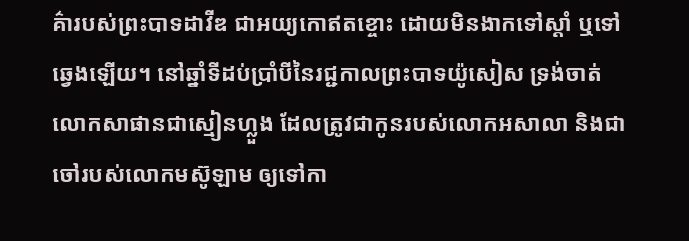គ៌ារបស់ព្រះបាទដាវីឌ ជាអយ្យកោឥតខ្ចោះ ដោយមិនងាកទៅស្ដាំ ឬទៅឆ្វេងឡើយ។ នៅឆ្នាំទីដប់ប្រាំបីនៃរជ្ជកាលព្រះបាទយ៉ូសៀស ទ្រង់ចាត់លោកសាផានជាស្មៀនហ្លួង ដែលត្រូវជាកូនរបស់លោកអសាលា និងជាចៅរបស់លោកមស៊ូឡាម ឲ្យទៅកា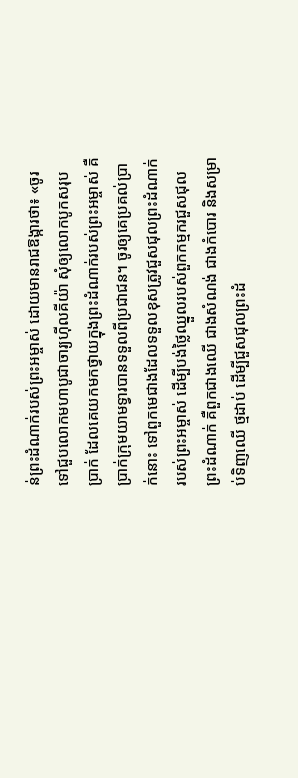ន់ព្រះដំណាក់របស់ព្រះអម្ចាស់ ដោយមានរាជឱង្ការថា៖ «ចូរទៅជួបលោកមហាបូជាចារ្យហ៊ីលគីយ៉ា សុំឲ្យលោកបូកសរុបប្រាក់ ដែលគេយកមកថ្វាយក្នុងព្រះដំណាក់របស់ព្រះអម្ចាស់ គឺប្រាក់ក្រុមយាមទ្វារបានទទួលពីប្រជាជន។ ចូរឲ្យគេប្រគល់ប្រាក់នោះ ទៅពួកមេជាងដែលទទួលខុសត្រូវជួសជុលព្រះដំណាក់របស់ព្រះអម្ចាស់ ដើម្បីបង់ថ្លៃឈ្នួលរបស់ពួកកម្មករជួសជុលព្រះដំណាក់ គឺពួកជាងឈើ ជាងសំណង់ ជាងកំបោរ និងសម្រាប់ទិញឈើ ថ្មដាប់ ដើម្បីជួសជុលព្រះដំ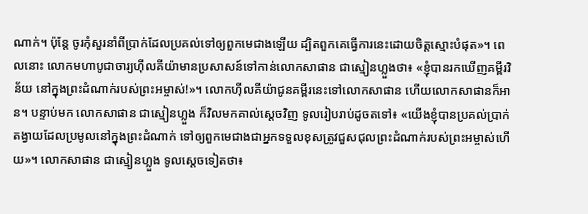ណាក់។ ប៉ុន្តែ ចូរកុំសួរនាំពីប្រាក់ដែលប្រគល់ទៅឲ្យពួកមេជាងឡើយ ដ្បិតពួកគេធ្វើការនេះដោយចិត្តស្មោះបំផុត»។ ពេលនោះ លោកមហាបូជាចារ្យហ៊ីលគីយ៉ាមានប្រសាសន៍ទៅកាន់លោកសាផាន ជាស្មៀនហ្លួងថា៖ «ខ្ញុំបានរកឃើញគម្ពីរវិន័យ នៅក្នុងព្រះដំណាក់របស់ព្រះអម្ចាស់!»។ លោកហ៊ីលគីយ៉ាជូនគម្ពីរនេះទៅលោកសាផាន ហើយលោកសាផានក៏អាន។ បន្ទាប់មក លោកសាផាន ជាស្មៀនហ្លួង ក៏វិលមកគាល់ស្ដេចវិញ ទូលរៀបរាប់ដូចតទៅ៖ «យើងខ្ញុំបានប្រគល់ប្រាក់តង្វាយដែលប្រមូលនៅក្នុងព្រះដំណាក់ ទៅឲ្យពួកមេជាងជាអ្នកទទួលខុសត្រូវជួសជុលព្រះដំណាក់របស់ព្រះអម្ចាស់ហើយ»។ លោកសាផាន ជាស្មៀនហ្លួង ទូលស្ដេចទៀតថា៖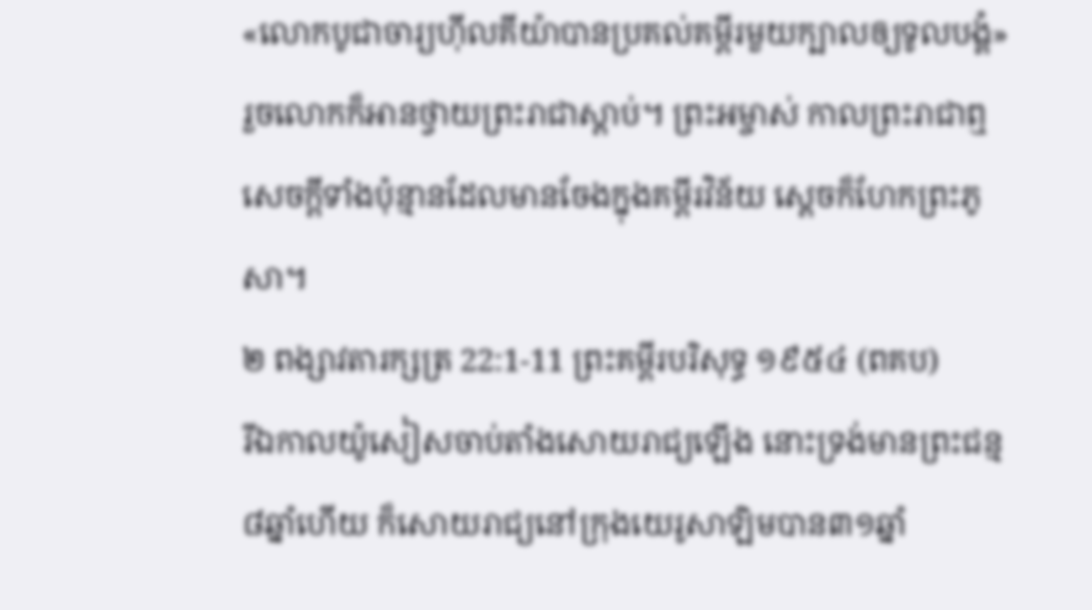«លោកបូជាចារ្យហ៊ីលគីយ៉ាបានប្រគល់គម្ពីរមួយក្បាលឲ្យទូលបង្គំ» រួចលោកក៏អានថ្វាយព្រះរាជាស្ដាប់។ ព្រះអម្ចាស់ កាលព្រះរាជាឮសេចក្ដីទាំងប៉ុន្មានដែលមានចែងក្នុងគម្ពីរវិន័យ ស្ដេចក៏ហែកព្រះភូសា។
២ ពង្សាវតារក្សត្រ 22:1-11 ព្រះគម្ពីរបរិសុទ្ធ ១៩៥៤ (ពគប)
រីឯកាលយ៉ូសៀសចាប់តាំងសោយរាជ្យឡើង នោះទ្រង់មានព្រះជន្ម៨ឆ្នាំហើយ ក៏សោយរាជ្យនៅក្រុងយេរូសាឡិមបាន៣១ឆ្នាំ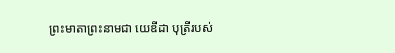ព្រះមាតាព្រះនាមជា យេឌីដា បុត្រីរបស់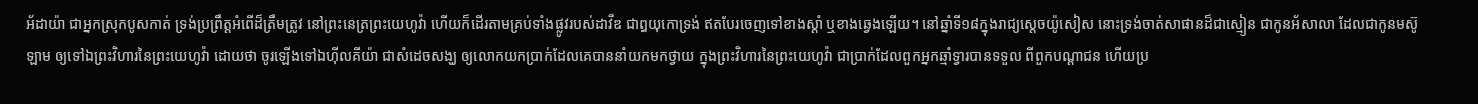អ័ដាយ៉ា ជាអ្នកស្រុកបូសកាត់ ទ្រង់ប្រព្រឹត្តអំពើដ៏ត្រឹមត្រូវ នៅព្រះនេត្រព្រះយេហូវ៉ា ហើយក៏ដើរតាមគ្រប់ទាំងផ្លូវរបស់ដាវីឌ ជាឰយុកោទ្រង់ ឥតបែរចេញទៅខាងស្តាំ ឬខាងឆ្វេងឡើយ។ នៅឆ្នាំទី១៨ក្នុងរាជ្យស្តេចយ៉ូសៀស នោះទ្រង់ចាត់សាផានដ៏ជាស្មៀន ជាកូនអ័សាលា ដែលជាកូនមស៊ូឡាម ឲ្យទៅឯព្រះវិហារនៃព្រះយេហូវ៉ា ដោយថា ចូរឡើងទៅឯហ៊ីលគីយ៉ា ជាសំដេចសង្ឃ ឲ្យលោកយកប្រាក់ដែលគេបាននាំយកមកថ្វាយ ក្នុងព្រះវិហារនៃព្រះយេហូវ៉ា ជាប្រាក់ដែលពួកអ្នកឆ្មាំទ្វារបានទទួល ពីពួកបណ្តាជន ហើយប្រ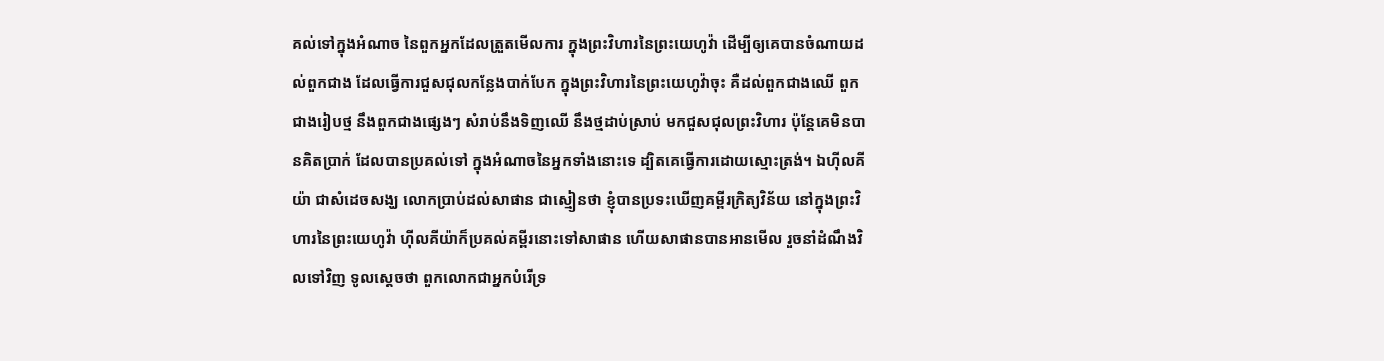គល់ទៅក្នុងអំណាច នៃពួកអ្នកដែលត្រួតមើលការ ក្នុងព្រះវិហារនៃព្រះយេហូវ៉ា ដើម្បីឲ្យគេបានចំណាយដល់ពួកជាង ដែលធ្វើការជួសជុលកន្លែងបាក់បែក ក្នុងព្រះវិហារនៃព្រះយេហូវ៉ាចុះ គឺដល់ពួកជាងឈើ ពួកជាងរៀបថ្ម នឹងពួកជាងផ្សេងៗ សំរាប់នឹងទិញឈើ នឹងថ្មដាប់ស្រាប់ មកជួសជុលព្រះវិហារ ប៉ុន្តែគេមិនបានគិតប្រាក់ ដែលបានប្រគល់ទៅ ក្នុងអំណាចនៃអ្នកទាំងនោះទេ ដ្បិតគេធ្វើការដោយស្មោះត្រង់។ ឯហ៊ីលគីយ៉ា ជាសំដេចសង្ឃ លោកប្រាប់ដល់សាផាន ជាស្មៀនថា ខ្ញុំបានប្រទះឃើញគម្ពីរក្រិត្យវិន័យ នៅក្នុងព្រះវិហារនៃព្រះយេហូវ៉ា ហ៊ីលគីយ៉ាក៏ប្រគល់គម្ពីរនោះទៅសាផាន ហើយសាផានបានអានមើល រួចនាំដំណឹងវិលទៅវិញ ទូលស្តេចថា ពួកលោកជាអ្នកបំរើទ្រ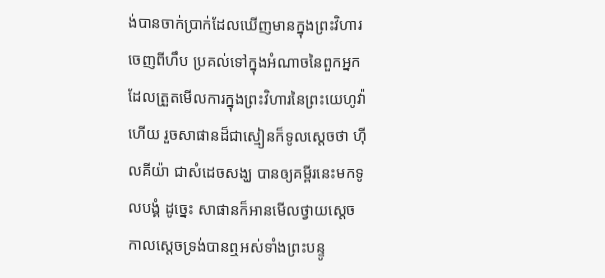ង់បានចាក់ប្រាក់ដែលឃើញមានក្នុងព្រះវិហារ ចេញពីហឹប ប្រគល់ទៅក្នុងអំណាចនៃពួកអ្នក ដែលត្រួតមើលការក្នុងព្រះវិហារនៃព្រះយេហូវ៉ាហើយ រួចសាផានដ៏ជាស្មៀនក៏ទូលស្តេចថា ហ៊ីលគីយ៉ា ជាសំដេចសង្ឃ បានឲ្យគម្ពីរនេះមកទូលបង្គំ ដូច្នេះ សាផានក៏អានមើលថ្វាយស្តេច កាលស្តេចទ្រង់បានឮអស់ទាំងព្រះបន្ទូ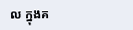ល ក្នុងគ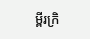ម្ពីរក្រិ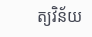ត្យវិន័យ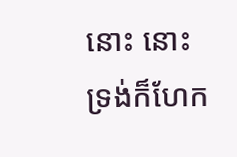នោះ នោះទ្រង់ក៏ហែក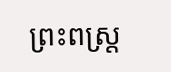ព្រះពស្ត្រ